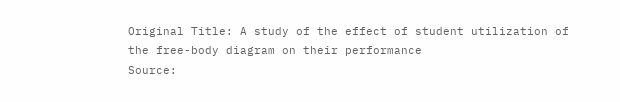Original Title: A study of the effect of student utilization of the free-body diagram on their performance
Source: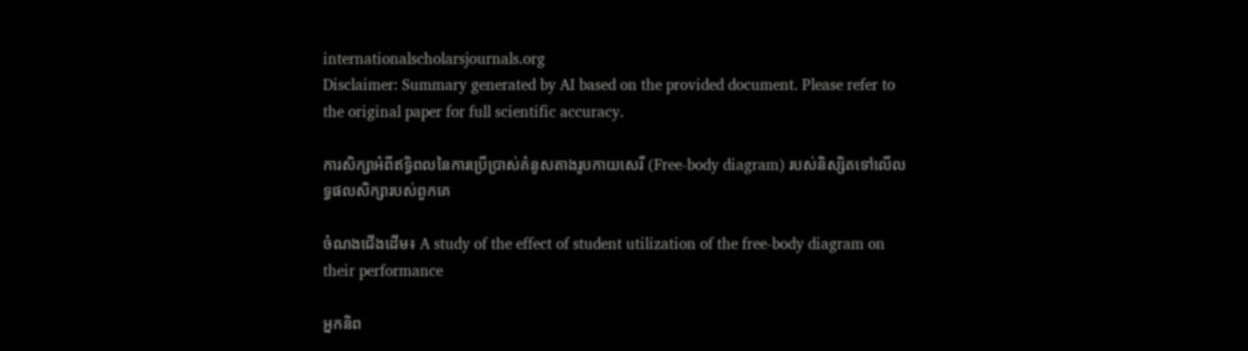internationalscholarsjournals.org
Disclaimer: Summary generated by AI based on the provided document. Please refer to the original paper for full scientific accuracy.

ការសិក្សាអំពីឥទ្ធិពលនៃការប្រើប្រាស់គំនូសតាងរូបកាយសេរី (Free-body diagram) របស់និស្សិតទៅលើលទ្ធផលសិក្សារបស់ពួកគេ

ចំណងជើងដើម៖ A study of the effect of student utilization of the free-body diagram on their performance

អ្នកនិព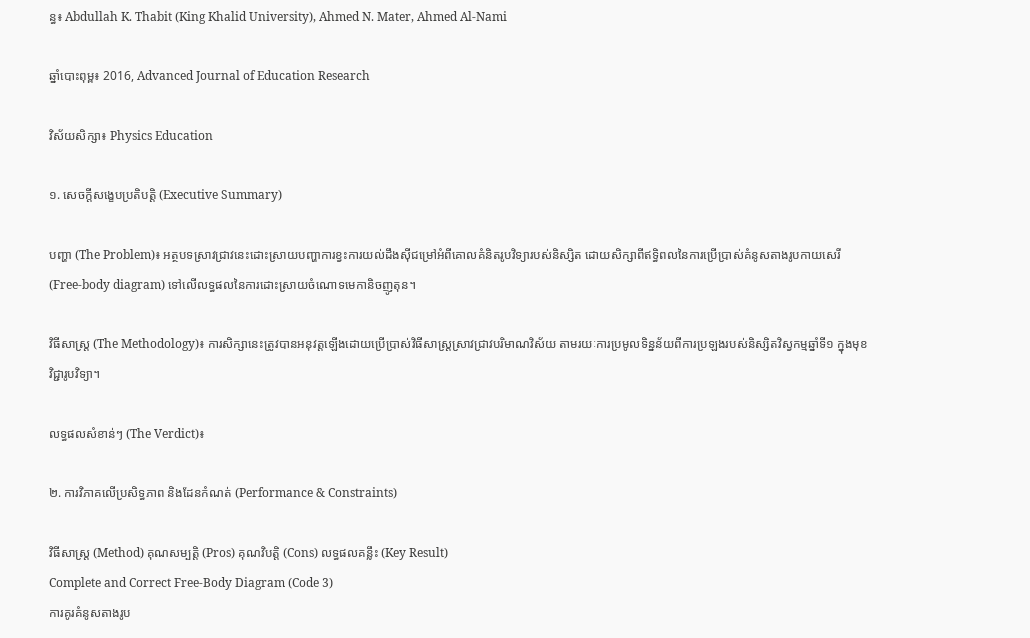ន្ធ៖ Abdullah K. Thabit (King Khalid University), Ahmed N. Mater, Ahmed Al-Nami

ឆ្នាំបោះពុម្ព៖ 2016, Advanced Journal of Education Research

វិស័យសិក្សា៖ Physics Education

១. សេចក្តីសង្ខេបប្រតិបត្តិ (Executive Summary)

បញ្ហា (The Problem)៖ អត្ថបទស្រាវជ្រាវនេះដោះស្រាយបញ្ហាការខ្វះការយល់ដឹងស៊ីជម្រៅអំពីគោលគំនិតរូបវិទ្យារបស់និស្សិត ដោយសិក្សាពីឥទ្ធិពលនៃការប្រើប្រាស់គំនូសតាងរូបកាយសេរី (Free-body diagram) ទៅលើលទ្ធផលនៃការដោះស្រាយចំណោទមេកានិចញូតុន។

វិធីសាស្ត្រ (The Methodology)៖ ការសិក្សានេះត្រូវបានអនុវត្តឡើងដោយប្រើប្រាស់វិធីសាស្ត្រស្រាវជ្រាវបរិមាណវិស័យ តាមរយៈការប្រមូលទិន្នន័យពីការប្រឡងរបស់និស្សិតវិស្វកម្មឆ្នាំទី១ ក្នុងមុខវិជ្ជារូបវិទ្យា។

លទ្ធផលសំខាន់ៗ (The Verdict)៖

២. ការវិភាគលើប្រសិទ្ធភាព និងដែនកំណត់ (Performance & Constraints)

វិធីសាស្ត្រ (Method) គុណសម្បត្តិ (Pros) គុណវិបត្តិ (Cons) លទ្ធផលគន្លឹះ (Key Result)
Complete and Correct Free-Body Diagram (Code 3)
ការគូរគំនូសតាងរូប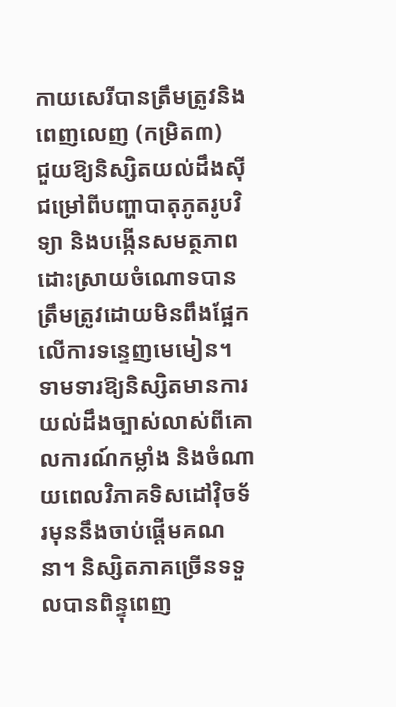កាយសេរីបានត្រឹមត្រូវនិងពេញលេញ (កម្រិត៣)
ជួយឱ្យនិស្សិតយល់ដឹងស៊ីជម្រៅពីបញ្ហាបាតុភូតរូបវិទ្យា និងបង្កើនសមត្ថភាពដោះស្រាយចំណោទបានត្រឹមត្រូវដោយមិនពឹងផ្អែកលើការទន្ទេញមេមៀន។ ទាមទារឱ្យនិស្សិតមានការយល់ដឹងច្បាស់លាស់ពីគោលការណ៍កម្លាំង និងចំណាយពេលវិភាគទិសដៅវ៉ិចទ័រមុននឹងចាប់ផ្តើមគណនា។ និស្សិតភាគច្រើនទទួលបានពិន្ទុពេញ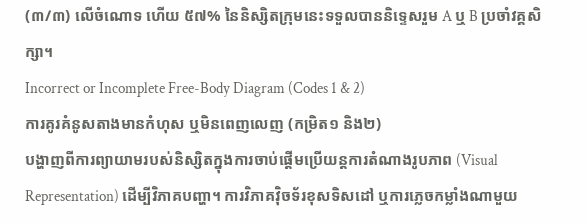(៣/៣) លើចំណោទ ហើយ ៥៧% នៃនិស្សិតក្រុមនេះទទួលបាននិទ្ទេសរួម A ឬ B ប្រចាំវគ្គសិក្សា។
Incorrect or Incomplete Free-Body Diagram (Codes 1 & 2)
ការគូរគំនូសតាងមានកំហុស ឬមិនពេញលេញ (កម្រិត១ និង២)
បង្ហាញពីការព្យាយាមរបស់និស្សិតក្នុងការចាប់ផ្តើមប្រើយន្តការតំណាងរូបភាព (Visual Representation) ដើម្បីវិភាគបញ្ហា។ ការវិភាគវ៉ិចទ័រខុសទិសដៅ ឬការភ្លេចកម្លាំងណាមួយ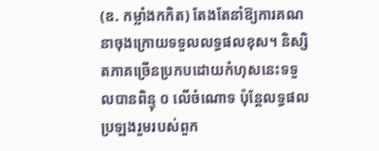(ឧ. កម្លាំងកកិត) តែងតែនាំឱ្យការគណនាចុងក្រោយទទួលលទ្ធផលខុស។ និស្សិតភាគច្រើនប្រកបដោយកំហុសនេះទទួលបានពិន្ទុ ០ លើចំណោទ ប៉ុន្តែលទ្ធផលប្រឡងរួមរបស់ពួក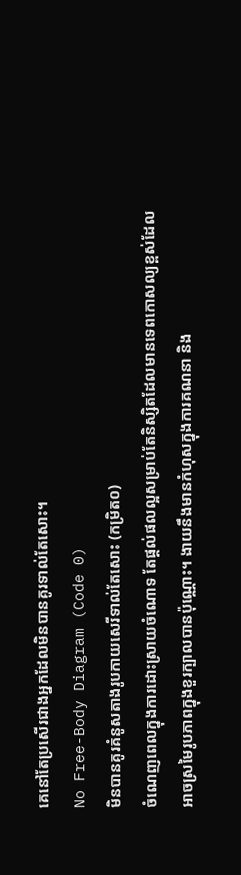គេនៅតែប្រសើរជាងអ្នកដែលមិនបានគូរទាល់តែសោះ។
No Free-Body Diagram (Code 0)
មិនបានគូរគំនូសតាងរូបកាយសេរីទាល់តែសោះ (កម្រិត០)
ចំណេញពេលក្នុងការដោះស្រាយចំណោទ តែផ្តល់ផលល្អសម្រាប់តែនិស្សិតដែលមានទេពកោសល្យខ្ពស់ដែលអាចស្រមៃរូបភាពក្នុងខួរក្បាលបានប៉ុណ្ណោះ។ ងាយនឹងមានកំហុសក្នុងការគណនា និង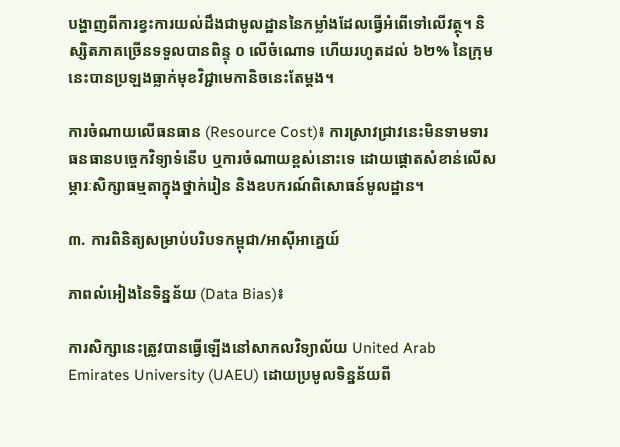បង្ហាញពីការខ្វះការយល់ដឹងជាមូលដ្ឋាននៃកម្លាំងដែលធ្វើអំពើទៅលើវត្ថុ។ និស្សិតភាគច្រើនទទួលបានពិន្ទុ ០ លើចំណោទ ហើយរហូតដល់ ៦២% នៃក្រុមនេះបានប្រឡងធ្លាក់មុខវិជ្ជាមេកានិចនេះតែម្តង។

ការចំណាយលើធនធាន (Resource Cost)៖ ការស្រាវជ្រាវនេះមិនទាមទារធនធានបច្ចេកវិទ្យាទំនើប ឬការចំណាយខ្ពស់នោះទេ ដោយផ្តោតសំខាន់លើសម្ភារៈសិក្សាធម្មតាក្នុងថ្នាក់រៀន និងឧបករណ៍ពិសោធន៍មូលដ្ឋាន។

៣. ការពិនិត្យសម្រាប់បរិបទកម្ពុជា/អាស៊ីអាគ្នេយ៍

ភាពលំអៀងនៃទិន្នន័យ (Data Bias)៖

ការសិក្សានេះត្រូវបានធ្វើឡើងនៅសាកលវិទ្យាល័យ United Arab Emirates University (UAEU) ដោយប្រមូលទិន្នន័យពី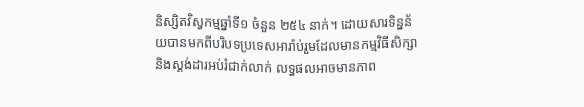និស្សិតវិស្វកម្មឆ្នាំទី១ ចំនួន ២៥៤ នាក់។ ដោយសារទិន្នន័យបានមកពីបរិបទប្រទេសអារ៉ាប់រួមដែលមានកម្មវិធីសិក្សា និងស្តង់ដារអប់រំជាក់លាក់ លទ្ធផលអាចមានភាព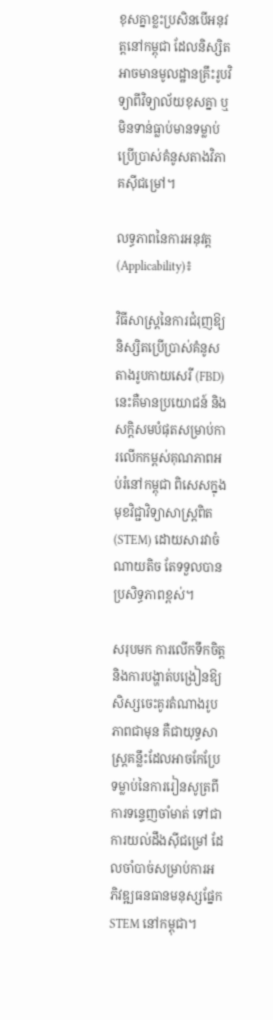ខុសគ្នាខ្លះប្រសិនបើអនុវត្តនៅកម្ពុជា ដែលនិស្សិតអាចមានមូលដ្ឋានគ្រឹះរូបវិទ្យាពីវិទ្យាល័យខុសគ្នា ឬមិនទាន់ធ្លាប់មានទម្លាប់ប្រើប្រាស់គំនូសតាងវិភាគស៊ីជម្រៅ។

លទ្ធភាពនៃការអនុវត្ត (Applicability)៖

វិធីសាស្ត្រនៃការជំរុញឱ្យនិស្សិតប្រើប្រាស់គំនូសតាងរូបកាយសេរី (FBD) នេះគឺមានប្រយោជន៍ និងសក្ដិសមបំផុតសម្រាប់ការលើកកម្ពស់គុណភាពអប់រំនៅកម្ពុជា ពិសេសក្នុងមុខវិជ្ជាវិទ្យាសាស្ត្រពិត (STEM) ដោយសារវាចំណាយតិច តែទទួលបានប្រសិទ្ធភាពខ្ពស់។

សរុបមក ការលើកទឹកចិត្តនិងការបង្ហាត់បង្រៀនឱ្យសិស្សចេះគូរតំណាងរូបភាពជាមុន គឺជាយុទ្ធសាស្ត្រគន្លឹះដែលអាចកែប្រែទម្លាប់នៃការរៀនសូត្រពីការទន្ទេញចាំមាត់ ទៅជាការយល់ដឹងស៊ីជម្រៅ ដែលចាំបាច់សម្រាប់ការអភិវឌ្ឍធនធានមនុស្សផ្នែក STEM នៅកម្ពុជា។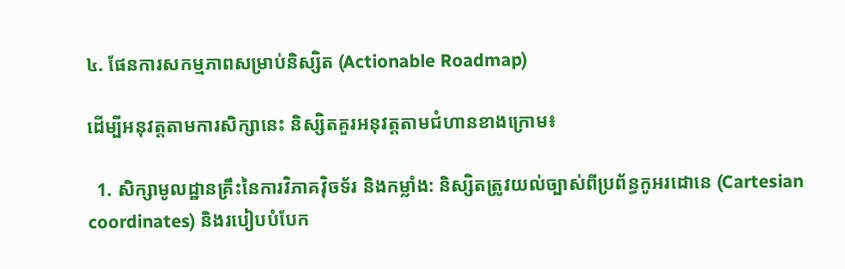៤. ផែនការសកម្មភាពសម្រាប់និស្សិត (Actionable Roadmap)

ដើម្បីអនុវត្តតាមការសិក្សានេះ និស្សិតគួរអនុវត្តតាមជំហានខាងក្រោម៖

  1. សិក្សាមូលដ្ឋានគ្រឹះនៃការវិភាគវ៉ិចទ័រ និងកម្លាំង: និស្សិតត្រូវយល់ច្បាស់ពីប្រព័ន្ធកូអរដោនេ (Cartesian coordinates) និងរបៀបបំបែក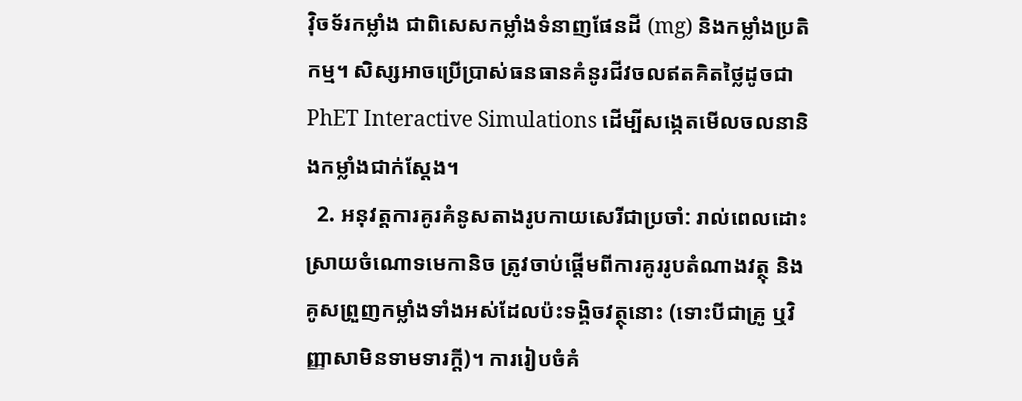វ៉ិចទ័រកម្លាំង ជាពិសេសកម្លាំងទំនាញផែនដី (mg) និងកម្លាំងប្រតិកម្ម។ សិស្សអាចប្រើប្រាស់ធនធានគំនូរជីវចលឥតគិតថ្លៃដូចជា PhET Interactive Simulations ដើម្បីសង្កេតមើលចលនានិងកម្លាំងជាក់ស្តែង។
  2. អនុវត្តការគូរគំនូសតាងរូបកាយសេរីជាប្រចាំ: រាល់ពេលដោះស្រាយចំណោទមេកានិច ត្រូវចាប់ផ្តើមពីការគូររូបតំណាងវត្ថុ និងគូសព្រួញកម្លាំងទាំងអស់ដែលប៉ះទង្គិចវត្ថុនោះ (ទោះបីជាគ្រូ ឬវិញ្ញាសាមិនទាមទារក្ដី)។ ការរៀបចំគំ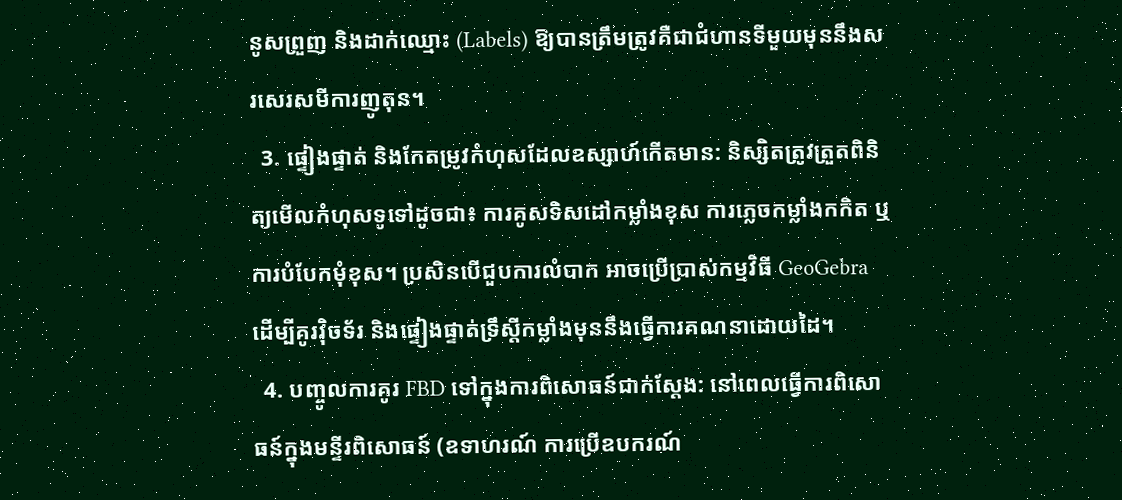នូសព្រួញ និងដាក់ឈ្មោះ (Labels) ឱ្យបានត្រឹមត្រូវគឺជាជំហានទីមួយមុននឹងសរសេរសមីការញូតុន។
  3. ផ្ទៀងផ្ទាត់ និងកែតម្រូវកំហុសដែលឧស្សាហ៍កើតមាន: និស្សិតត្រូវត្រួតពិនិត្យមើលកំហុសទូទៅដូចជា៖ ការគូសទិសដៅកម្លាំងខុស ការភ្លេចកម្លាំងកកិត ឬការបំបែកមុំខុស។ ប្រសិនបើជួបការលំបាក អាចប្រើប្រាស់កម្មវិធី GeoGebra ដើម្បីគូរវ៉ិចទ័រ និងផ្ទៀងផ្ទាត់ទ្រឹស្តីកម្លាំងមុននឹងធ្វើការគណនាដោយដៃ។
  4. បញ្ចូលការគូរ FBD ទៅក្នុងការពិសោធន៍ជាក់ស្តែង: នៅពេលធ្វើការពិសោធន៍ក្នុងមន្ទីរពិសោធន៍ (ឧទាហរណ៍ ការប្រើឧបករណ៍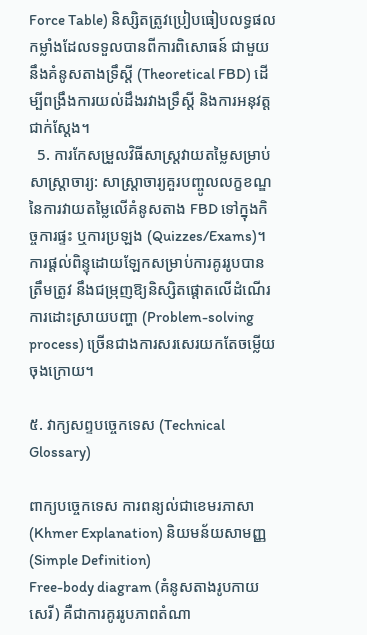Force Table) និស្សិតត្រូវប្រៀបធៀបលទ្ធផលកម្លាំងដែលទទួលបានពីការពិសោធន៍ ជាមួយនឹងគំនូសតាងទ្រឹស្តី (Theoretical FBD) ដើម្បីពង្រឹងការយល់ដឹងរវាងទ្រឹស្តី និងការអនុវត្តជាក់ស្តែង។
  5. ការកែសម្រួលវិធីសាស្ត្រវាយតម្លៃសម្រាប់សាស្ត្រាចារ្យ: សាស្ត្រាចារ្យគួរបញ្ចូលលក្ខខណ្ឌនៃការវាយតម្លៃលើគំនូសតាង FBD ទៅក្នុងកិច្ចការផ្ទះ ឬការប្រឡង (Quizzes/Exams)។ ការផ្តល់ពិន្ទុដោយឡែកសម្រាប់ការគូររូបបានត្រឹមត្រូវ នឹងជម្រុញឱ្យនិស្សិតផ្តោតលើដំណើរការដោះស្រាយបញ្ហា (Problem-solving process) ច្រើនជាងការសរសេរយកតែចម្លើយចុងក្រោយ។

៥. វាក្យសព្ទបច្ចេកទេស (Technical Glossary)

ពាក្យបច្ចេកទេស ការពន្យល់ជាខេមរភាសា (Khmer Explanation) និយមន័យសាមញ្ញ (Simple Definition)
Free-body diagram (គំនូសតាងរូបកាយសេរី) គឺជាការគូររូបភាពតំណា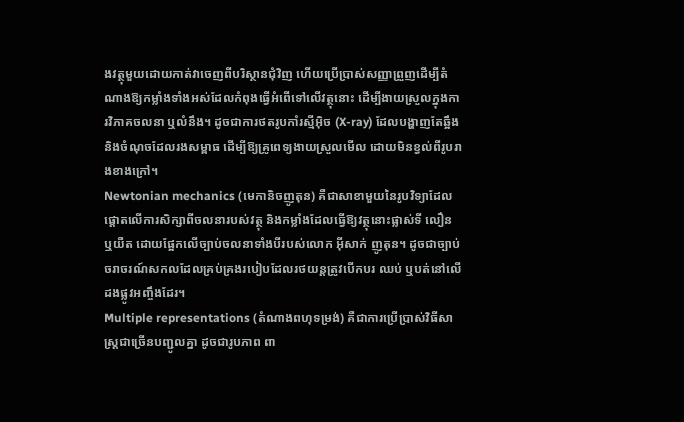ងវត្ថុមួយដោយកាត់វាចេញពីបរិស្ថានជុំវិញ ហើយប្រើប្រាស់សញ្ញាព្រួញដើម្បីតំណាងឱ្យកម្លាំងទាំងអស់ដែលកំពុងធ្វើអំពើទៅលើវត្ថុនោះ ដើម្បីងាយស្រួលក្នុងការវិភាគចលនា ឬលំនឹង។ ដូចជាការថតរូបកាំរស្មីអ៊ិច (X-ray) ដែលបង្ហាញតែឆ្អឹង និងចំណុចដែលរងសម្ពាធ ដើម្បីឱ្យគ្រូពេទ្យងាយស្រួលមើល ដោយមិនខ្វល់ពីរូបរាងខាងក្រៅ។
Newtonian mechanics (មេកានិចញូតុន) គឺជាសាខាមួយនៃរូបវិទ្យាដែលផ្តោតលើការសិក្សាពីចលនារបស់វត្ថុ និងកម្លាំងដែលធ្វើឱ្យវត្ថុនោះផ្លាស់ទី លឿន ឬយឺត ដោយផ្អែកលើច្បាប់ចលនាទាំងបីរបស់លោក អ៊ីសាក់ ញូតុន។ ដូចជាច្បាប់ចរាចរណ៍សកលដែលគ្រប់គ្រងរបៀបដែលរថយន្តត្រូវបើកបរ ឈប់ ឬបត់នៅលើដងផ្លូវអញ្ចឹងដែរ។
Multiple representations (តំណាងពហុទម្រង់) គឺជាការប្រើប្រាស់វិធីសាស្ត្រជាច្រើនបញ្ជូលគ្នា ដូចជារូបភាព ពា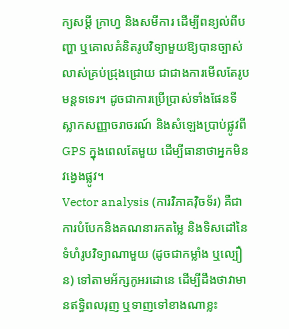ក្យសម្តី ក្រាហ្វ និងសមីការ ដើម្បីពន្យល់ពីបញ្ហា ឬគោលគំនិតរូបវិទ្យាមួយឱ្យបានច្បាស់លាស់គ្រប់ជ្រុងជ្រោយ ជាជាងការមើលតែរូបមន្តទទេរ។ ដូចជាការប្រើប្រាស់ទាំងផែនទី ស្លាកសញ្ញាចរាចរណ៍ និងសំឡេងប្រាប់ផ្លូវពី GPS ក្នុងពេលតែមួយ ដើម្បីធានាថាអ្នកមិនវង្វេងផ្លូវ។
Vector analysis (ការវិភាគវ៉ិចទ័រ) គឺជាការបំបែកនិងគណនារកតម្លៃ និងទិសដៅនៃទំហំរូបវិទ្យាណាមួយ (ដូចជាកម្លាំង ឬល្បឿន) ទៅតាមអ័ក្សកូអរដោនេ ដើម្បីដឹងថាវាមានឥទ្ធិពលរុញ ឬទាញទៅខាងណាខ្លះ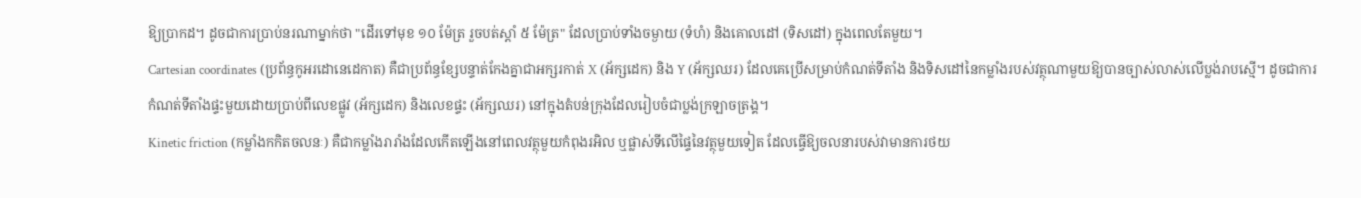ឱ្យប្រាកដ។ ដូចជាការប្រាប់នរណាម្នាក់ថា "ដើរទៅមុខ ១០ ម៉ែត្រ រួចបត់ស្តាំ ៥ ម៉ែត្រ" ដែលប្រាប់ទាំងចម្ងាយ (ទំហំ) និងគោលដៅ (ទិសដៅ) ក្នុងពេលតែមួយ។
Cartesian coordinates (ប្រព័ន្ធកូអរដោនេដេកាត) គឺជាប្រព័ន្ធខ្សែបន្ទាត់កែងគ្នាជាអក្សរកាត់ X (អ័ក្សដេក) និង Y (អ័ក្សឈរ) ដែលគេប្រើសម្រាប់កំណត់ទីតាំង និងទិសដៅនៃកម្លាំងរបស់វត្ថុណាមួយឱ្យបានច្បាស់លាស់លើប្លង់រាបស្មើ។ ដូចជាការកំណត់ទីតាំងផ្ទះមួយដោយប្រាប់ពីលេខផ្លូវ (អ័ក្សដេក) និងលេខផ្ទះ (អ័ក្សឈរ) នៅក្នុងតំបន់ក្រុងដែលរៀបចំជាប្លង់ក្រឡាចត្រង្គ។
Kinetic friction (កម្លាំងកកិតចលនៈ) គឺជាកម្លាំងរារាំងដែលកើតឡើងនៅពេលវត្ថុមួយកំពុងរអិល ឬផ្លាស់ទីលើផ្ទៃនៃវត្ថុមួយទៀត ដែលធ្វើឱ្យចលនារបស់វាមានការថយ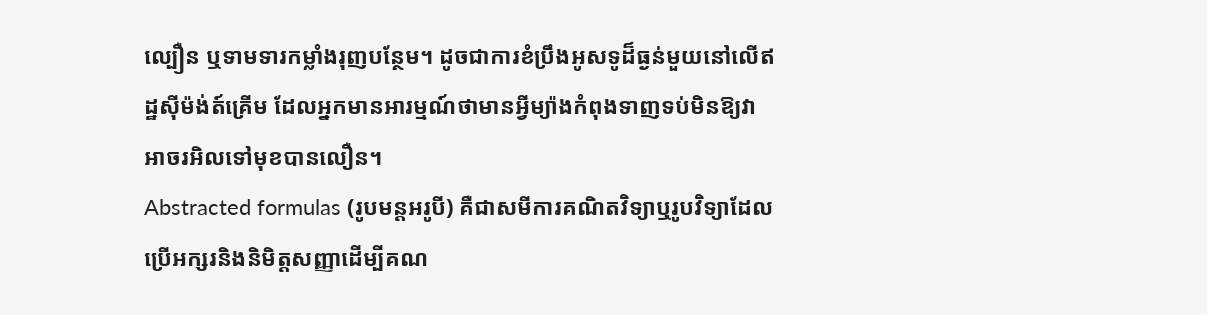ល្បឿន ឬទាមទារកម្លាំងរុញបន្ថែម។ ដូចជាការខំប្រឹងអូសទូដ៏ធ្ងន់មួយនៅលើឥដ្ឋស៊ីម៉ង់ត៍គ្រើម ដែលអ្នកមានអារម្មណ៍ថាមានអ្វីម្យ៉ាងកំពុងទាញទប់មិនឱ្យវាអាចរអិលទៅមុខបានលឿន។
Abstracted formulas (រូបមន្តអរូបី) គឺជាសមីការគណិតវិទ្យាឬរូបវិទ្យាដែលប្រើអក្សរនិងនិមិត្តសញ្ញាដើម្បីគណ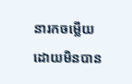នារកចម្លើយ ដោយមិនបាន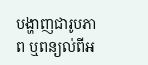បង្ហាញជារូបភាព ឬពន្យល់ពីអ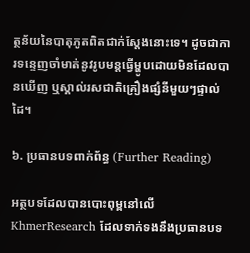ត្ថន័យនៃបាតុភូតពិតជាក់ស្តែងនោះទេ។ ដូចជាការទន្ទេញចាំមាត់នូវរូបមន្តធ្វើម្ហូបដោយមិនដែលបានឃើញ ឬស្គាល់រសជាតិគ្រឿងផ្សំនីមួយៗផ្ទាល់ដៃ។

៦. ប្រធានបទពាក់ព័ន្ធ (Further Reading)

អត្ថបទដែលបានបោះពុម្ពនៅលើ KhmerResearch ដែលទាក់ទងនឹងប្រធានបទ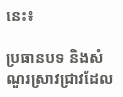នេះ៖

ប្រធានបទ និងសំណួរស្រាវជ្រាវដែល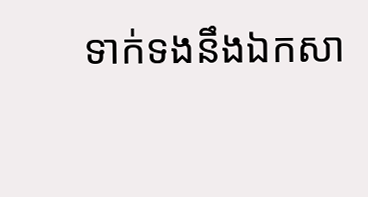ទាក់ទងនឹងឯកសា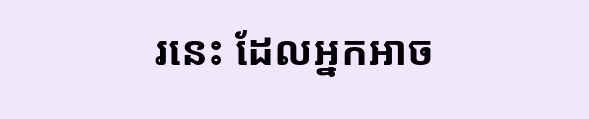រនេះ ដែលអ្នកអាច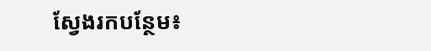ស្វែងរកបន្ថែម៖